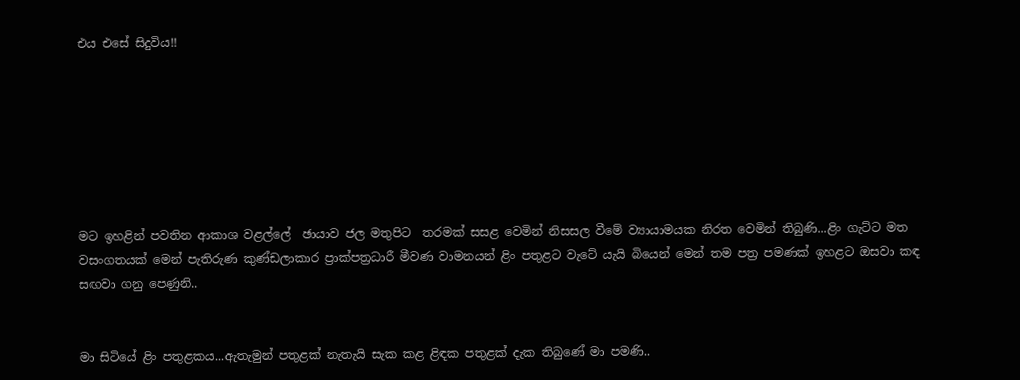එය එසේ සිදුවිය!!







මට ඉහළින් පවතින ආකාශ වළල්ලේ  ඡායාව ජල මතුපිට  තරමක් සසළ වෙමින් නිසසල වීමේ ව්‍යායාමයක නිරත වෙමින් තිබුණි...ළිං ගැට්ට මත වසංගතයක් මෙන් පැතිරුණ කුණ්ඩලාකාර ප්‍රාක්පත්‍රධාරී මීවණ වාමනයන් ළිං පතුළට වැටේ යැයි බියෙන් මෙන් තම පත්‍ර පමණක් ඉහළට ඔසවා කඳ සඟවා ගනු පෙණුනි..


මා සිටියේ ළිං පතුළකය...ඇතැමුන් පතුළක් නැතැයි සැක කළ ළිඳක පතුළක් දැක තිබුණේ මා පමණි..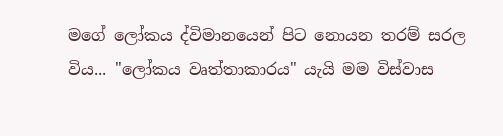මගේ ලෝකය ද්විමානයෙන් පිට නොයන තරම් සරල විය... "ලෝකය වෘත්තාකාරය" යැයි මම විස්වාස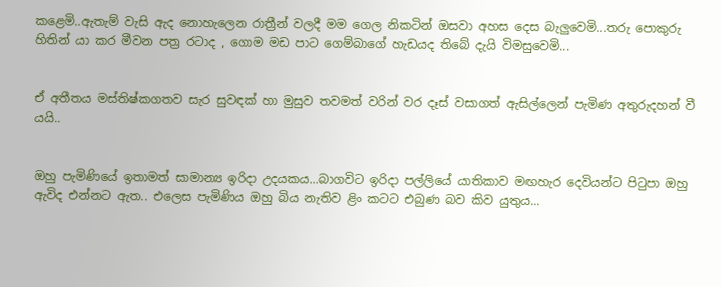කළෙමි..ඇතැම් වැසි ඇද නොහැලෙන රාත්‍රීන් වලදී මම ගෙල නිකටින් ඔසවා අහස දෙස බැලුවෙමි...තරු පොකුරු හිතින් යා කර මීවන පත්‍ර රටාද , ගොම මඩ පාට ගෙම්බාගේ හැඩයද තිබේ දැයි විමසුවෙමි...


ඒ අතීතය මස්තිෂ්කගතව සැර සුවඳක් හා මුසුව තවමත් වරින් වර දෑස් වසාගත් ඇසිල්ලෙන් පැමිණ අතුරුදහන් වී යයි..


ඔහු පැමිණියේ ඉතාමත් සාමාන්‍ය ඉරිදා උදයකය...බාගවිට ඉරිදා පල්ලියේ යාතිකාව මඟහැර දෙවියන්ට පිටුපා ඔහු ඇවිද එන්නට ඇත.. එලෙස පැමිණිය ඔහු බිය නැතිව ළිං කටට එබුණ බව කිව යුතුය...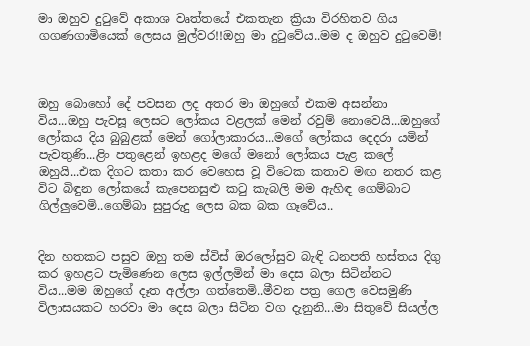මා ඔහුව දුටුවේ අකාශ වෘත්තයේ එකතැන ක්‍රියා විරහිතව ගිය  ගගණගාමියෙක් ලෙසය මුල්වර!!ඔහු මා දුටුවේය..මම ද ඔහුව දුටුවෙමි!



ඔහු බොහෝ දේ පවසන ලද අතර මා ඔහුගේ එකම අසන්නා විය...ඔහු පැවසූ ලෙසට ලෝකය වළලක් මෙන් රවුම් නොවෙයි...ඔහුගේ ලෝකය දිය බුබුළක් මෙන් ගෝලාකාරය...මගේ ලෝකය දෙදරා යමින් පැවතුණි...ළිං පතුළෙන් ඉහළද මගේ මනෝ ලෝකය පැළ කලේ ඔහුයි...එක දිගට කතා කර වෙහෙස වූ විටෙක කතාව මඟ නතර කළ විට බිඳුන ලෝකයේ කැපෙනසුළු කටු කැබලි මම ඇහිඳ ගෙම්බාට ගිල්ලුවෙමි..ගෙම්බා සුපුරුදු ලෙස බක බක ගෑවේය..


දින හතකට පසුව ඔහු තම ස්විස් ඔරලෝසුව බැඳි ධනපති හස්තය දිගු කර ඉහළට පැමිණෙන ලෙස ඉල්ලමින් මා දෙස බලා සිටින්නට විය...මම ඔහුගේ දෑත අල්ලා ගත්තෙමි..මීවන පත්‍ර ගෙල වෙසමුණි විලාසයකට හරවා මා දෙස බලා සිටින වග දැනුනි...මා සිතුවේ සියල්ල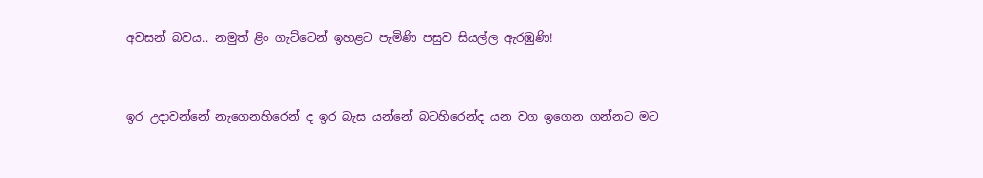අවසන් බවය.. නමුත් ළිං ගැට්ටෙන් ඉහළට පැමිණි පසුව සියල්ල ඇරඹුණි!


ඉර උදාවන්නේ නැගෙනහිරෙන් ද ඉර බැස යන්නේ බටහිරෙන්ද යන වග ඉගෙන ගන්නට මට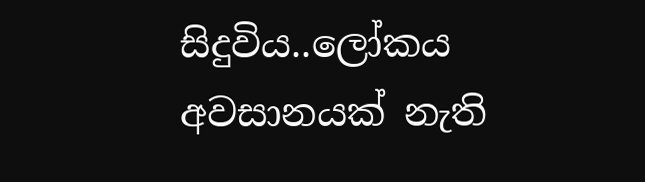සිදුවිය..ලෝකය අවසානයක් නැති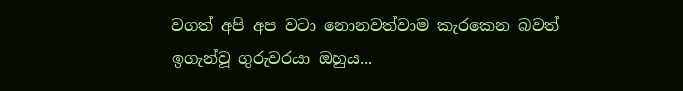වගත් අපි අප වටා නොනවත්වාම කැරකෙන බවත් ඉගැන්වූ ගුරුවරයා ඔහුය...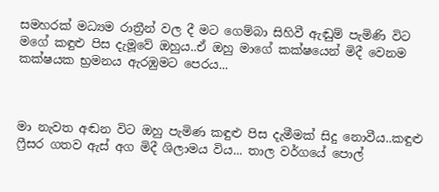සමහරක් මධ්‍යම රාත්‍රීන් වල දී මට ගෙම්බා සිහිවී ඇඬුම් පැමිණි විට මගේ කඳුළු පිස දැමූවේ ඔහුය..ඒ ඔහු මාගේ කක්ෂයෙන් මිදී වෙනම කක්ෂයක භ්‍රමනය ඇරඹුමට පෙරය...



මා නැවත අඬන විට ඔහු පැමිණ කඳුළු පිස දැමීමක් සිදු නොවීය..කඳුළු ෆ්‍රීසර ගතව ඇස් අග මිදී ශිලාමය විය... තාල වර්ගයේ පොල්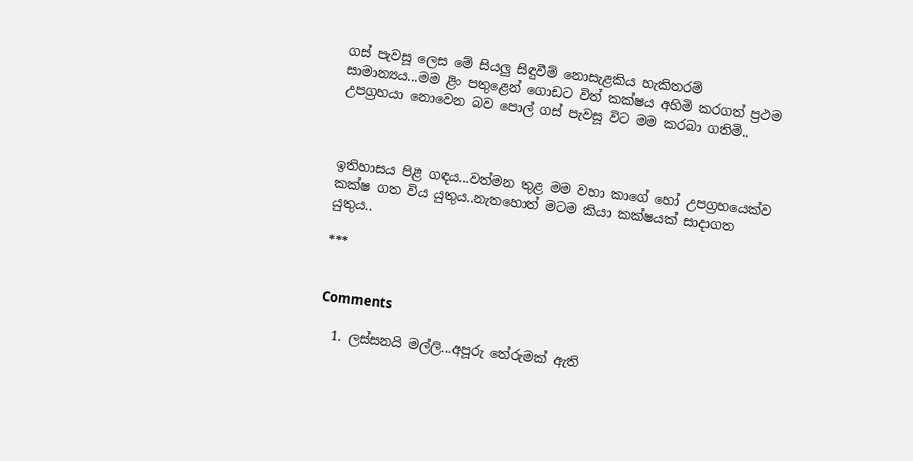ගස් පැවසූ ලෙස මේ සියලු සිඳුවීම් නොසැළකිය හැකිතරම් සාමාන්‍යය...මම ළිං පතුළෙන් ගොඩට විත් කක්ෂය අහිමි කරගත් ප්‍රථම උපග්‍රහයා නොවෙන බව පොල් ගස් පැවසූ විට මම කරබා ගතිමි..



ඉතිහාසය පිළී ගඳය...වත්මන තුළ මම වහා කාගේ හෝ උපග්‍රහයෙක්ව කක්ෂ ගත විය යුතුය..නැතහොත් මටම කියා කක්ෂයක් සාදාගත යුතුය..

***


Comments

  1. ලස්සනයි මල්ලි...අපූරු තේරුමක් ඇති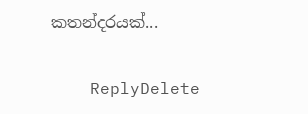කතන්දරයක්...

    ReplyDelete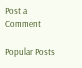Post a Comment

Popular Posts